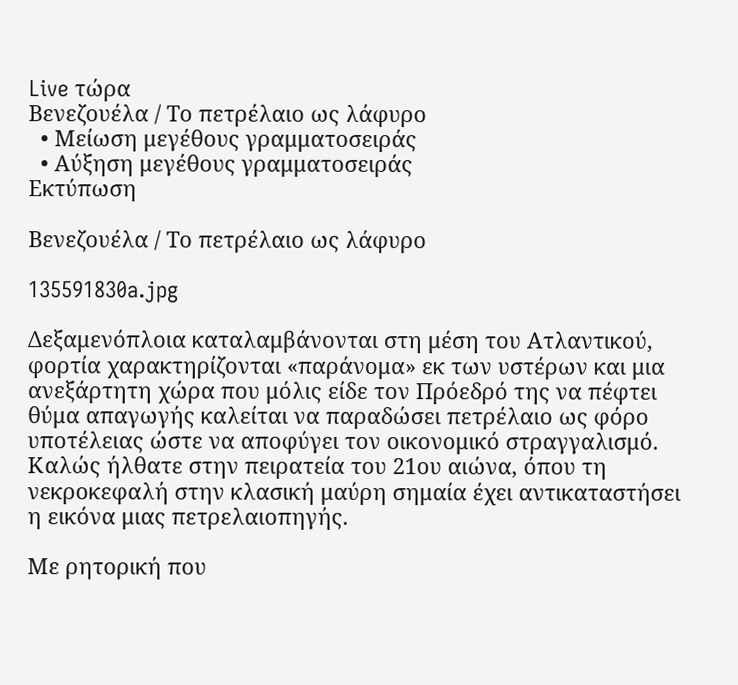Live τώρα
Βενεζουέλα / Το πετρέλαιο ως λάφυρο
  • Μείωση μεγέθους γραμματοσειράς
  • Αύξηση μεγέθους γραμματοσειράς
Εκτύπωση

Βενεζουέλα / Το πετρέλαιο ως λάφυρο

135591830a.jpg

Δεξαμενόπλοια καταλαμβάνονται στη μέση του Ατλαντικού, φορτία χαρακτηρίζονται «παράνομα» εκ των υστέρων και μια ανεξάρτητη χώρα που μόλις είδε τον Πρόεδρό της να πέφτει θύμα απαγωγής καλείται να παραδώσει πετρέλαιο ως φόρο υποτέλειας ώστε να αποφύγει τον οικονομικό στραγγαλισμό. Καλώς ήλθατε στην πειρατεία του 21ου αιώνα, όπου τη νεκροκεφαλή στην κλασική μαύρη σημαία έχει αντικαταστήσει η εικόνα μιας πετρελαιοπηγής.

Με ρητορική που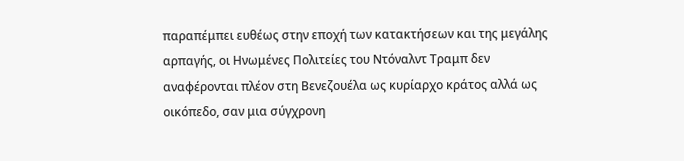παραπέμπει ευθέως στην εποχή των κατακτήσεων και της μεγάλης αρπαγής, οι Ηνωμένες Πολιτείες του Ντόναλντ Τραμπ δεν αναφέρονται πλέον στη Βενεζουέλα ως κυρίαρχο κράτος αλλά ως οικόπεδο, σαν μια σύγχρονη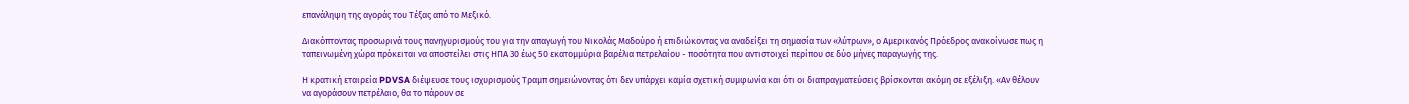επανάληψη της αγοράς του Τέξας από το Μεξικό.

Διακόπτοντας προσωρινά τους πανηγυρισμούς του για την απαγωγή του Νικολάς Μαδούρο ή επιδιώκοντας να αναδείξει τη σημασία των «λύτρων», ο Αμερικανός Πρόεδρος ανακοίνωσε πως η ταπεινωμένη χώρα πρόκειται να αποστείλει στις ΗΠΑ 30 έως 50 εκατομμύρια βαρέλια πετρελαίου - ποσότητα που αντιστοιχεί περίπου σε δύο μήνες παραγωγής της.

Η κρατική εταιρεία PDVSA διέψευσε τους ισχυρισμούς Τραμπ σημειώνοντας ότι δεν υπάρχει καμία σχετική συμφωνία και ότι οι διαπραγματεύσεις βρίσκονται ακόμη σε εξέλιξη. «Αν θέλουν να αγοράσουν πετρέλαιο, θα το πάρουν σε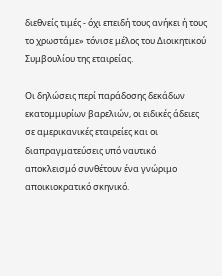διεθνείς τιμές - όχι επειδή τους ανήκει ή τους το χρωστάμε» τόνισε μέλος του Διοικητικού Συμβουλίου της εταιρείας.

Οι δηλώσεις περί παράδοσης δεκάδων εκατομμυρίων βαρελιών, οι ειδικές άδειες σε αμερικανικές εταιρείες και οι διαπραγματεύσεις υπό ναυτικό αποκλεισμό συνθέτουν ένα γνώριμο αποικιοκρατικό σκηνικό.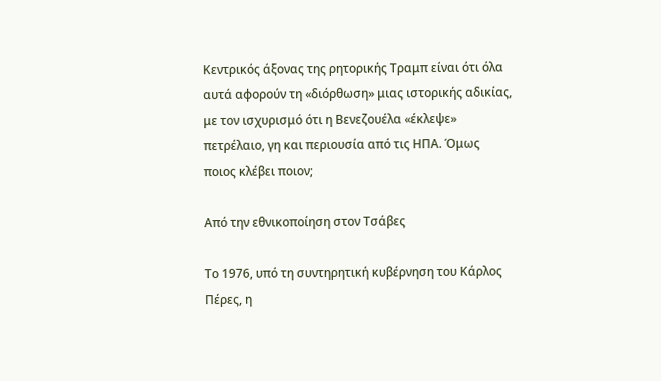Κεντρικός άξονας της ρητορικής Τραμπ είναι ότι όλα αυτά αφορούν τη «διόρθωση» μιας ιστορικής αδικίας, με τον ισχυρισμό ότι η Βενεζουέλα «έκλεψε» πετρέλαιο, γη και περιουσία από τις ΗΠΑ. Όμως ποιος κλέβει ποιον;

Από την εθνικοποίηση στον Τσάβες

Το 1976, υπό τη συντηρητική κυβέρνηση του Κάρλος Πέρες, η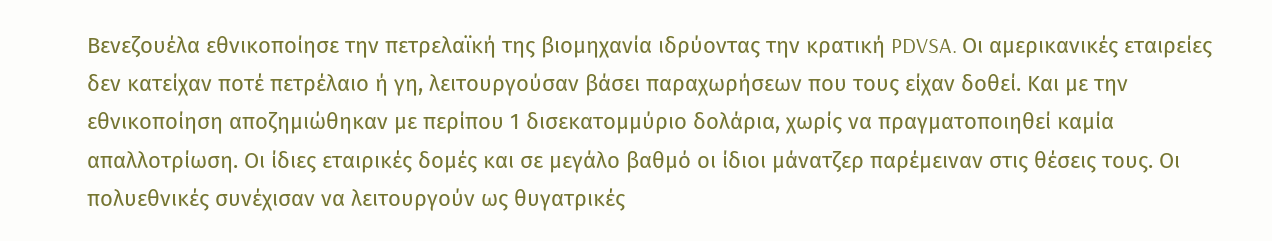Βενεζουέλα εθνικοποίησε την πετρελαϊκή της βιομηχανία ιδρύοντας την κρατική PDVSA. Οι αμερικανικές εταιρείες δεν κατείχαν ποτέ πετρέλαιο ή γη, λειτουργούσαν βάσει παραχωρήσεων που τους είχαν δοθεί. Και με την εθνικοποίηση αποζημιώθηκαν με περίπου 1 δισεκατομμύριο δολάρια, χωρίς να πραγματοποιηθεί καμία απαλλοτρίωση. Οι ίδιες εταιρικές δομές και σε μεγάλο βαθμό οι ίδιοι μάνατζερ παρέμειναν στις θέσεις τους. Οι πολυεθνικές συνέχισαν να λειτουργούν ως θυγατρικές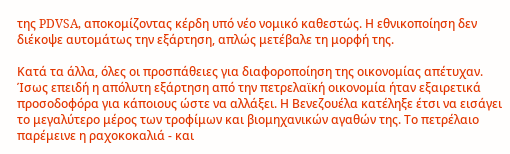της PDVSA, αποκομίζοντας κέρδη υπό νέο νομικό καθεστώς. Η εθνικοποίηση δεν διέκοψε αυτομάτως την εξάρτηση, απλώς μετέβαλε τη μορφή της.

Κατά τα άλλα, όλες οι προσπάθειες για διαφοροποίηση της οικονομίας απέτυχαν. Ίσως επειδή η απόλυτη εξάρτηση από την πετρελαϊκή οικονομία ήταν εξαιρετικά προσοδοφόρα για κάποιους ώστε να αλλάξει. Η Βενεζουέλα κατέληξε έτσι να εισάγει το μεγαλύτερο μέρος των τροφίμων και βιομηχανικών αγαθών της. Το πετρέλαιο παρέμεινε η ραχοκοκαλιά - και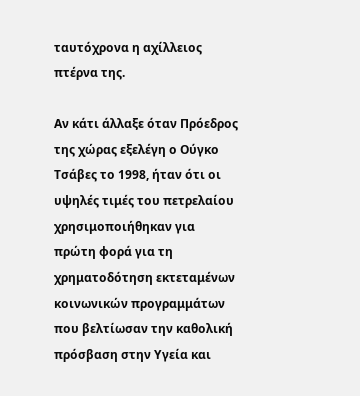ταυτόχρονα η αχίλλειος πτέρνα της.

Αν κάτι άλλαξε όταν Πρόεδρος της χώρας εξελέγη ο Ούγκο Τσάβες το 1998, ήταν ότι οι υψηλές τιμές του πετρελαίου χρησιμοποιήθηκαν για πρώτη φορά για τη χρηματοδότηση εκτεταμένων κοινωνικών προγραμμάτων που βελτίωσαν την καθολική πρόσβαση στην Υγεία και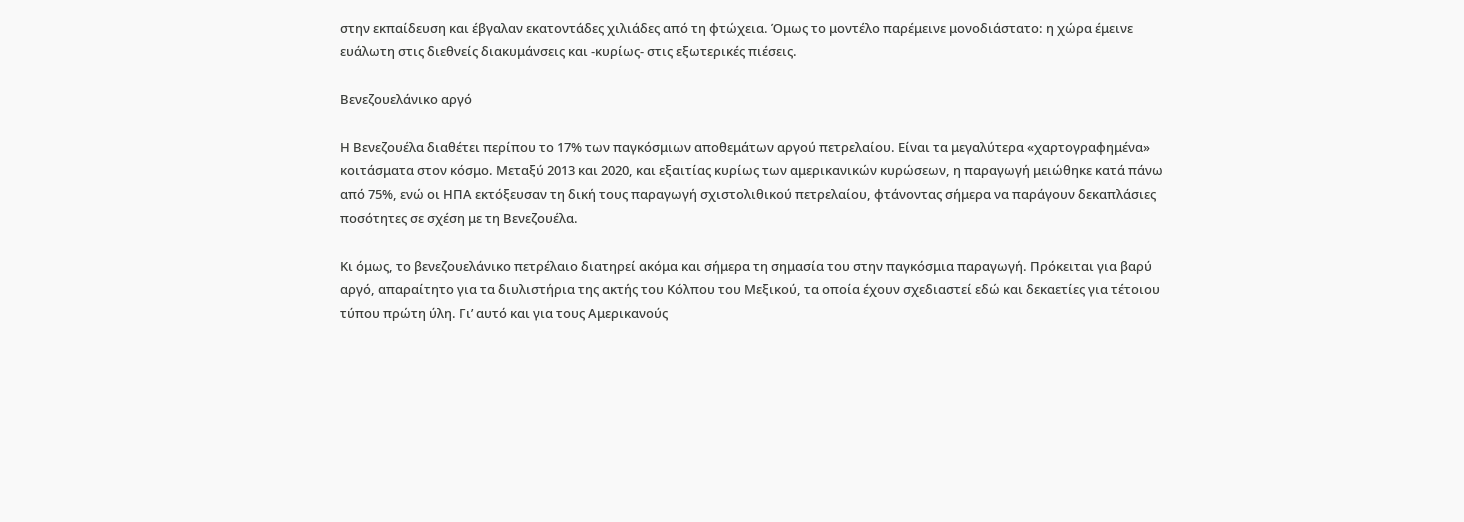στην εκπαίδευση και έβγαλαν εκατοντάδες χιλιάδες από τη φτώχεια. Όμως το μοντέλο παρέμεινε μονοδιάστατο: η χώρα έμεινε ευάλωτη στις διεθνείς διακυμάνσεις και -κυρίως- στις εξωτερικές πιέσεις.

Βενεζουελάνικο αργό

Η Βενεζουέλα διαθέτει περίπου το 17% των παγκόσμιων αποθεμάτων αργού πετρελαίου. Είναι τα μεγαλύτερα «χαρτογραφημένα» κοιτάσματα στον κόσμο. Μεταξύ 2013 και 2020, και εξαιτίας κυρίως των αμερικανικών κυρώσεων, η παραγωγή μειώθηκε κατά πάνω από 75%, ενώ οι ΗΠΑ εκτόξευσαν τη δική τους παραγωγή σχιστολιθικού πετρελαίου, φτάνοντας σήμερα να παράγουν δεκαπλάσιες ποσότητες σε σχέση με τη Βενεζουέλα.

Κι όμως, το βενεζουελάνικο πετρέλαιο διατηρεί ακόμα και σήμερα τη σημασία του στην παγκόσμια παραγωγή. Πρόκειται για βαρύ αργό, απαραίτητο για τα διυλιστήρια της ακτής του Κόλπου του Μεξικού, τα οποία έχουν σχεδιαστεί εδώ και δεκαετίες για τέτοιου τύπου πρώτη ύλη. Γι’ αυτό και για τους Αμερικανούς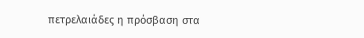πετρελαιάδες η πρόσβαση στα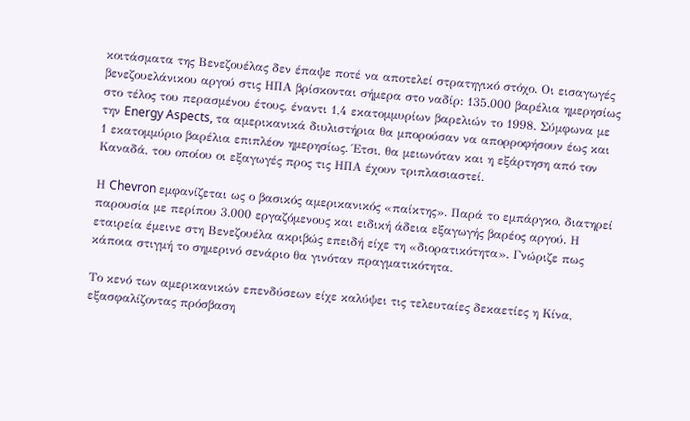κοιτάσματα της Βενεζουέλας δεν έπαψε ποτέ να αποτελεί στρατηγικό στόχο. Οι εισαγωγές βενεζουελάνικου αργού στις ΗΠΑ βρίσκονται σήμερα στο ναδίρ: 135.000 βαρέλια ημερησίως στο τέλος του περασμένου έτους, έναντι 1,4 εκατομμυρίων βαρελιών το 1998. Σύμφωνα με την Energy Aspects, τα αμερικανικά διυλιστήρια θα μπορούσαν να απορροφήσουν έως και 1 εκατομμύριο βαρέλια επιπλέον ημερησίως. Έτσι, θα μειωνόταν και η εξάρτηση από τον Καναδά, του οποίου οι εξαγωγές προς τις ΗΠΑ έχουν τριπλασιαστεί.

Η Chevron εμφανίζεται ως ο βασικός αμερικανικός «παίκτης». Παρά το εμπάργκο, διατηρεί παρουσία με περίπου 3.000 εργαζόμενους και ειδική άδεια εξαγωγής βαρέος αργού. Η εταιρεία έμεινε στη Βενεζουέλα ακριβώς επειδή είχε τη «διορατικότητα». Γνώριζε πως κάποια στιγμή το σημερινό σενάριο θα γινόταν πραγματικότητα.

Το κενό των αμερικανικών επενδύσεων είχε καλύψει τις τελευταίες δεκαετίες η Κίνα, εξασφαλίζοντας πρόσβαση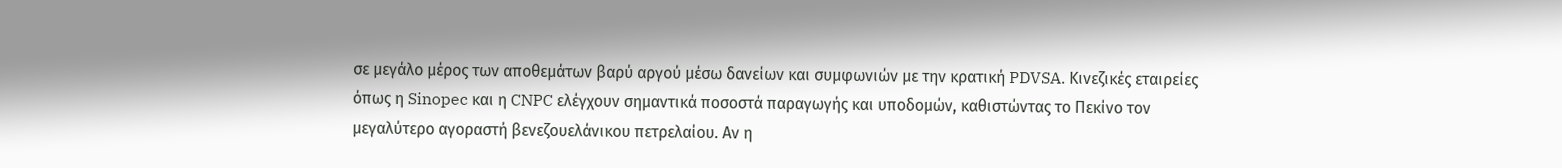σε μεγάλο μέρος των αποθεμάτων βαρύ αργού μέσω δανείων και συμφωνιών με την κρατική PDVSA. Κινεζικές εταιρείες όπως η Sinopec και η CNPC ελέγχουν σημαντικά ποσοστά παραγωγής και υποδομών, καθιστώντας το Πεκίνο τον μεγαλύτερο αγοραστή βενεζουελάνικου πετρελαίου. Αν η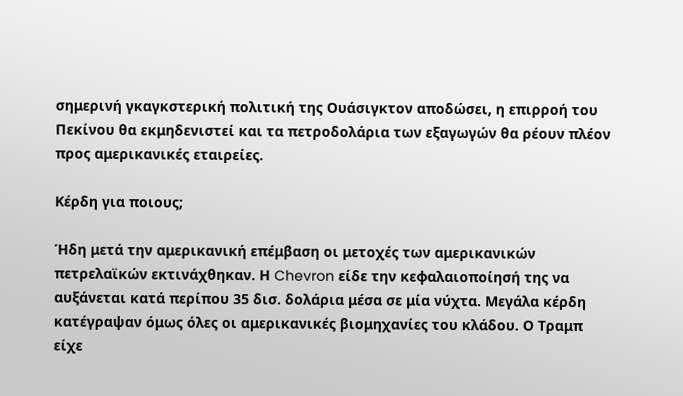σημερινή γκαγκστερική πολιτική της Ουάσιγκτον αποδώσει, η επιρροή του Πεκίνου θα εκμηδενιστεί και τα πετροδολάρια των εξαγωγών θα ρέουν πλέον προς αμερικανικές εταιρείες.

Κέρδη για ποιους;

Ήδη μετά την αμερικανική επέμβαση οι μετοχές των αμερικανικών πετρελαϊκών εκτινάχθηκαν. Η Chevron είδε την κεφαλαιοποίησή της να αυξάνεται κατά περίπου 35 δισ. δολάρια μέσα σε μία νύχτα. Μεγάλα κέρδη κατέγραψαν όμως όλες οι αμερικανικές βιομηχανίες του κλάδου. Ο Τραμπ είχε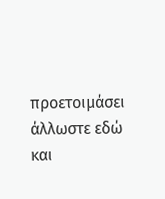προετοιμάσει άλλωστε εδώ και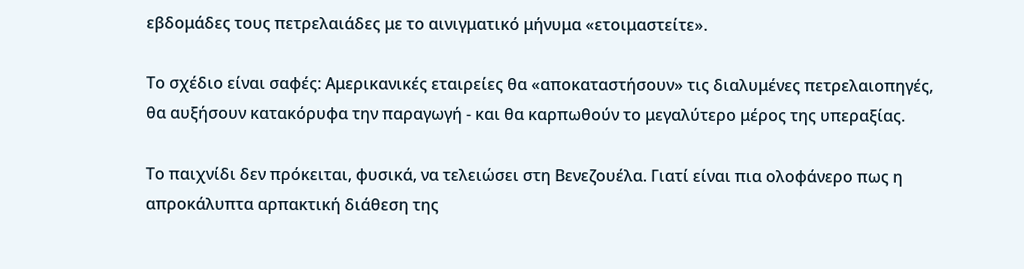εβδομάδες τους πετρελαιάδες με το αινιγματικό μήνυμα «ετοιμαστείτε».

Το σχέδιο είναι σαφές: Αμερικανικές εταιρείες θα «αποκαταστήσουν» τις διαλυμένες πετρελαιοπηγές, θα αυξήσουν κατακόρυφα την παραγωγή - και θα καρπωθούν το μεγαλύτερο μέρος της υπεραξίας.

Το παιχνίδι δεν πρόκειται, φυσικά, να τελειώσει στη Βενεζουέλα. Γιατί είναι πια ολοφάνερο πως η απροκάλυπτα αρπακτική διάθεση της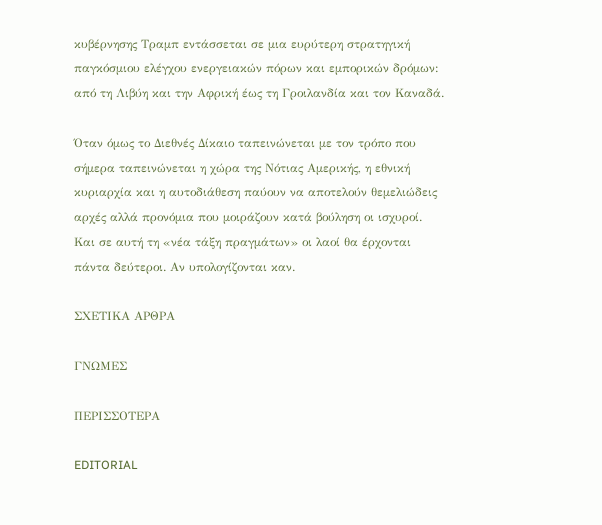κυβέρνησης Τραμπ εντάσσεται σε μια ευρύτερη στρατηγική παγκόσμιου ελέγχου ενεργειακών πόρων και εμπορικών δρόμων: από τη Λιβύη και την Αφρική έως τη Γροιλανδία και τον Καναδά.

Όταν όμως το Διεθνές Δίκαιο ταπεινώνεται με τον τρόπο που σήμερα ταπεινώνεται η χώρα της Νότιας Αμερικής, η εθνική κυριαρχία και η αυτοδιάθεση παύουν να αποτελούν θεμελιώδεις αρχές αλλά προνόμια που μοιράζουν κατά βούληση οι ισχυροί. Και σε αυτή τη «νέα τάξη πραγμάτων» οι λαοί θα έρχονται πάντα δεύτεροι. Αν υπολογίζονται καν.

ΣΧΕΤΙΚΑ ΑΡΘΡΑ

ΓΝΩΜΕΣ

ΠΕΡΙΣΣΟΤΕΡΑ

EDITORIAL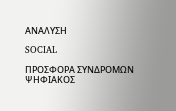ΑΝΑΛΥΣΗ

SOCIAL

ΠΡΟΣΦΟΡΑ ΣΥΝΔΡΟΜΩΝ ΨΗΦΙΑΚΟΣ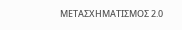ΜΕΤΑΣΧΗΜΑΤΙΣΜΟΣ 2.0